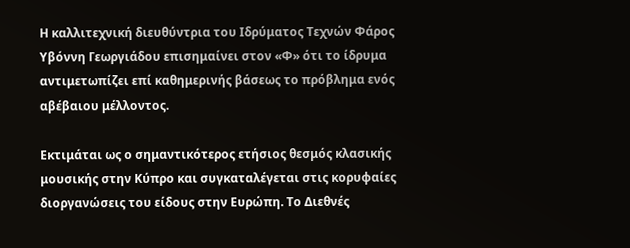Η καλλιτεχνική διευθύντρια του Ιδρύματος Τεχνών Φάρος Υβόννη Γεωργιάδου επισημαίνει στον «Φ» ότι το ίδρυμα αντιμετωπίζει επί καθημερινής βάσεως το πρόβλημα ενός αβέβαιου μέλλοντος.

Εκτιμάται ως ο σημαντικότερος ετήσιος θεσμός κλασικής μουσικής στην Κύπρο και συγκαταλέγεται στις κορυφαίες διοργανώσεις του είδους στην Ευρώπη. Το Διεθνές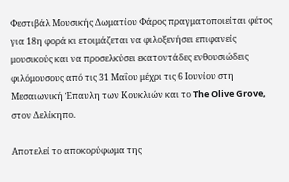Φεστιβάλ Μουσικής Δωματίου Φάρος πραγματοποιείται φέτος για 18η φορά κι ετοιμάζεται να φιλοξενήσει επιφανείς μουσικούς και να προσελκύσει εκατοντάδες ενθουσιώδεις φιλόμουσους από τις 31 Μαΐου μέχρι τις 6 Ιουνίου στη Μεσαιωνική Έπαυλη των Κουκλιών και το The Olive Grove, στον Δελίκηπο.

Αποτελεί το αποκορύφωμα της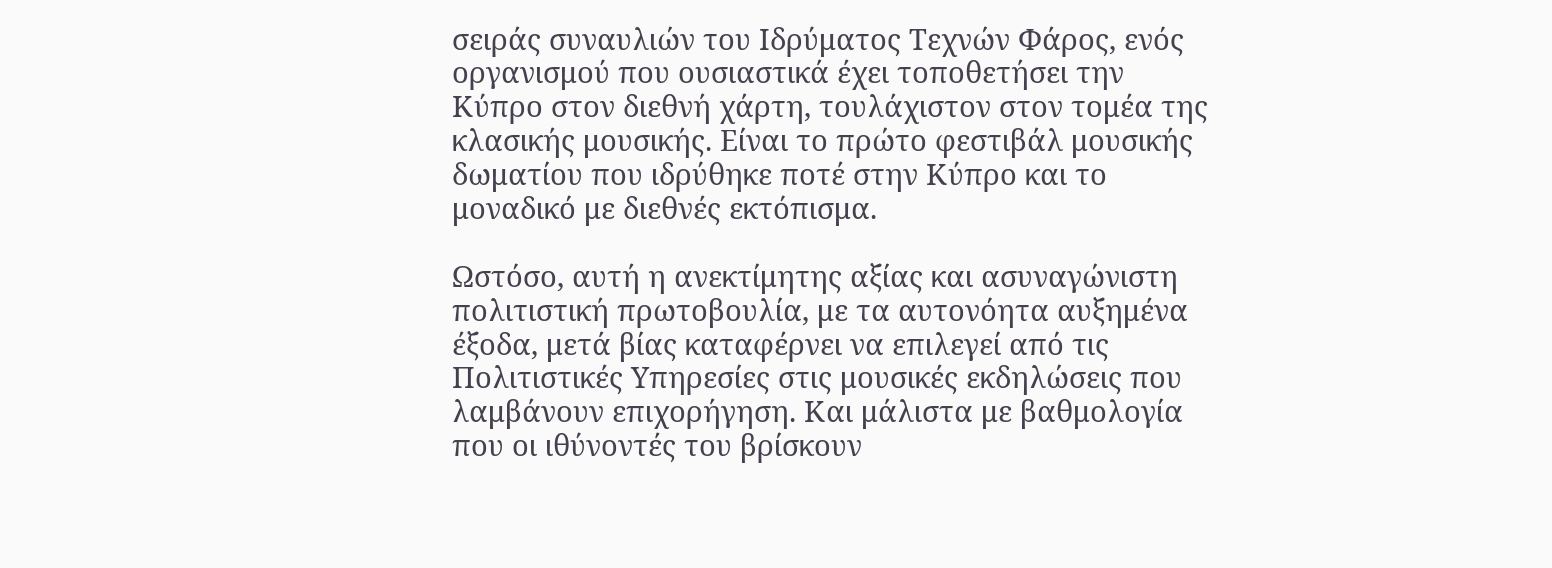σειράς συναυλιών του Ιδρύματος Τεχνών Φάρος, ενός οργανισμού που ουσιαστικά έχει τοποθετήσει την Κύπρο στον διεθνή χάρτη, τουλάχιστον στον τομέα της κλασικής μουσικής. Είναι το πρώτο φεστιβάλ μουσικής δωματίου που ιδρύθηκε ποτέ στην Κύπρο και το μοναδικό με διεθνές εκτόπισμα.

Ωστόσο, αυτή η ανεκτίμητης αξίας και ασυναγώνιστη πολιτιστική πρωτοβουλία, με τα αυτονόητα αυξημένα έξοδα, μετά βίας καταφέρνει να επιλεγεί από τις Πολιτιστικές Υπηρεσίες στις μουσικές εκδηλώσεις που λαμβάνουν επιχορήγηση. Και μάλιστα με βαθμολογία που οι ιθύνοντές του βρίσκουν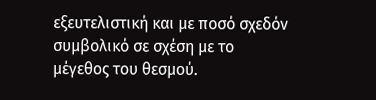εξευτελιστική και με ποσό σχεδόν συμβολικό σε σχέση με το μέγεθος του θεσμού.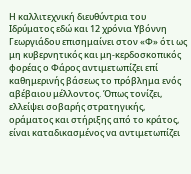Η καλλιτεχνική διευθύντρια του Ιδρύματος εδώ και 12 χρόνια Υβόννη Γεωργιάδου επισημαίνει στον «Φ» ότι ως μη κυβερνητικός και μη-κερδοσκοπικός φορέας ο Φάρος αντιμετωπίζει επί καθημερινής βάσεως το πρόβλημα ενός αβέβαιου μέλλοντος. Όπως τονίζει, ελλείψει σοβαρής στρατηγικής, οράματος και στήριξης από το κράτος, είναι καταδικασμένος να αντιμετωπίζει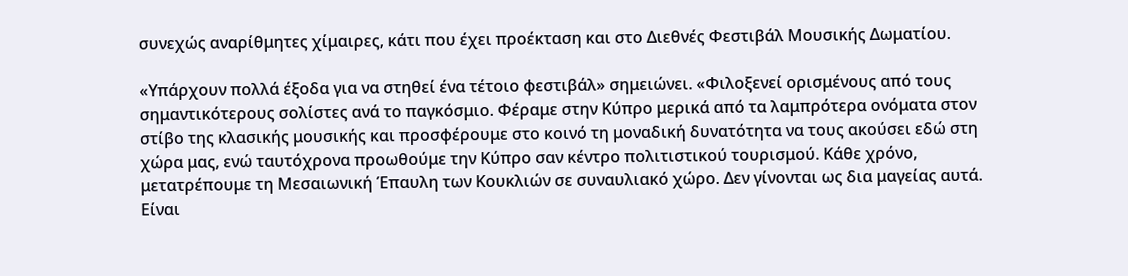συνεχώς αναρίθμητες χίμαιρες, κάτι που έχει προέκταση και στο Διεθνές Φεστιβάλ Μουσικής Δωματίου.

«Υπάρχουν πολλά έξοδα για να στηθεί ένα τέτοιο φεστιβάλ» σημειώνει. «Φιλοξενεί ορισμένους από τους σημαντικότερους σολίστες ανά το παγκόσμιο. Φέραμε στην Κύπρο μερικά από τα λαμπρότερα ονόματα στον στίβο της κλασικής μουσικής και προσφέρουμε στο κοινό τη μοναδική δυνατότητα να τους ακούσει εδώ στη χώρα μας, ενώ ταυτόχρονα προωθούμε την Κύπρο σαν κέντρο πολιτιστικού τουρισμού. Κάθε χρόνο, μετατρέπουμε τη Μεσαιωνική Έπαυλη των Κουκλιών σε συναυλιακό χώρο. Δεν γίνονται ως δια μαγείας αυτά. Είναι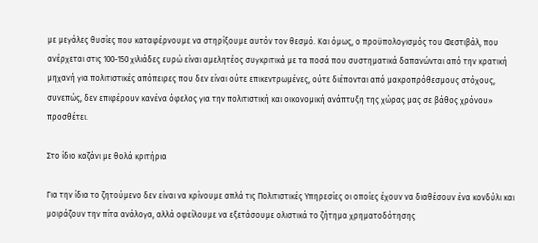με μεγάλες θυσίες που καταφέρνουμε να στηρίξουμε αυτόν τον θεσμό. Και όμως, ο προϋπολογισμός του Φεστιβάλ, που ανέρχεται στις 100-150 χιλιάδες ευρώ είναι αμελητέος συγκριτικά με τα ποσά που συστηματικά δαπανώνται από την κρατική μηχανή για πολιτιστικές απόπειρες που δεν είναι ούτε επικεντρωμένες, ούτε διέπονται από μακροπρόθεσμους στόχους, συνεπώς, δεν επιφέρουν κανένα όφελος για την πολιτιστική και οικονομική ανάπτυξη της χώρας μας σε βάθος χρόνου» προσθέτει.

Στο ίδιο καζάνι με θολά κριτήρια

Για την ίδια το ζητούμενο δεν είναι να κρίνουμε απλά τις Πολιτιστικές Υπηρεσίες οι οποίες έχουν να διαθέσουν ένα κονδύλι και μοιράζουν την πίτα ανάλογα, αλλά οφείλουμε να εξετάσουμε ολιστικά το ζήτημα χρηματοδότησης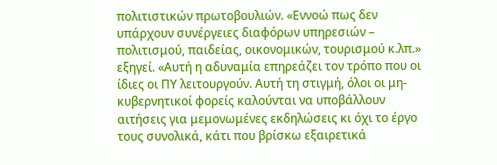πολιτιστικών πρωτοβουλιών. «Εννοώ πως δεν υπάρχουν συνέργειες διαφόρων υπηρεσιών – πολιτισμού, παιδείας, οικονομικών, τουρισμού κ.λπ.» εξηγεί. «Αυτή η αδυναμία επηρεάζει τον τρόπο που οι ίδιες οι ΠΥ λειτουργούν. Αυτή τη στιγμή, όλοι οι μη-κυβερνητικοί φορείς καλούνται να υποβάλλουν αιτήσεις για μεμονωμένες εκδηλώσεις κι όχι το έργο τους συνολικά, κάτι που βρίσκω εξαιρετικά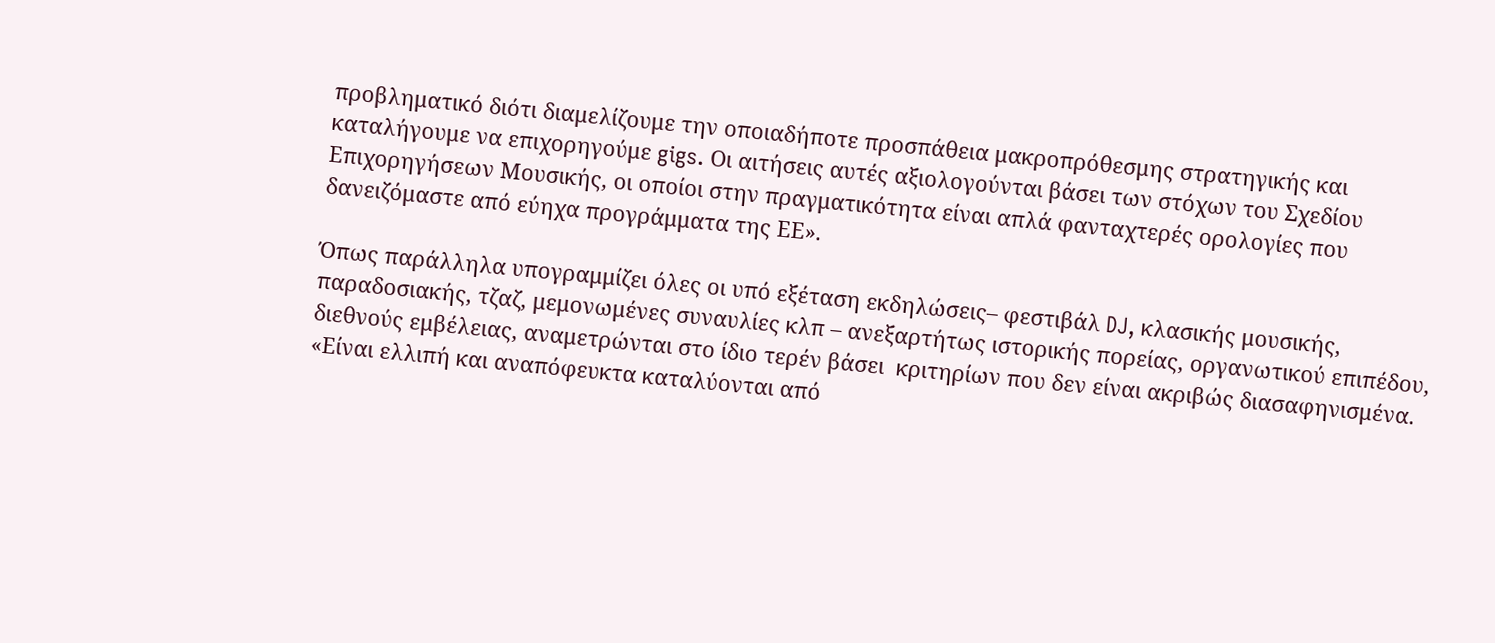προβληματικό διότι διαμελίζουμε την οποιαδήποτε προσπάθεια μακροπρόθεσμης στρατηγικής και καταλήγουμε να επιχορηγούμε gigs. Οι αιτήσεις αυτές αξιολογούνται βάσει των στόχων του Σχεδίου Επιχορηγήσεων Μουσικής, οι οποίοι στην πραγματικότητα είναι απλά φανταχτερές ορολογίες που δανειζόμαστε από εύηχα προγράμματα της ΕΕ».

Όπως παράλληλα υπογραμμίζει όλες οι υπό εξέταση εκδηλώσεις– φεστιβάλ DJ, κλασικής μουσικής, παραδοσιακής, τζαζ, μεμονωμένες συναυλίες κλπ – ανεξαρτήτως ιστορικής πορείας, οργανωτικού επιπέδου, διεθνούς εμβέλειας, αναμετρώνται στο ίδιο τερέν βάσει  κριτηρίων που δεν είναι ακριβώς διασαφηνισμένα. «Είναι ελλιπή και αναπόφευκτα καταλύονται από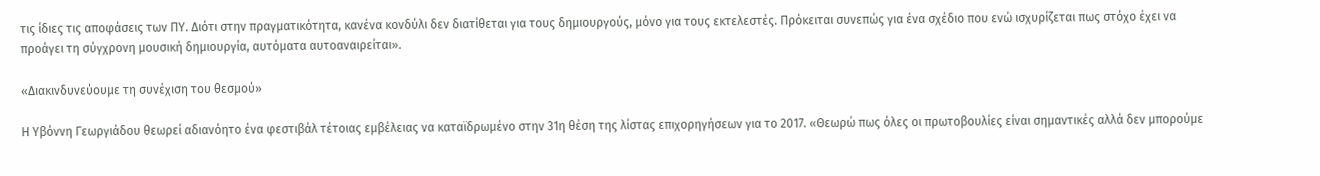τις ίδιες τις αποφάσεις των ΠΥ. Διότι στην πραγματικότητα, κανένα κονδύλι δεν διατίθεται για τους δημιουργούς, μόνο για τους εκτελεστές. Πρόκειται συνεπώς για ένα σχέδιο που ενώ ισχυρίζεται πως στόχο έχει να προάγει τη σύγχρονη μουσική δημιουργία, αυτόματα αυτοαναιρείται».

«Διακινδυνεύουμε τη συνέχιση του θεσμού»

Η Υβόννη Γεωργιάδου θεωρεί αδιανόητο ένα φεστιβάλ τέτοιας εμβέλειας να καταϊδρωμένο στην 31η θέση της λίστας επιχορηγήσεων για το 2017. «Θεωρώ πως όλες οι πρωτοβουλίες είναι σημαντικές αλλά δεν μπορούμε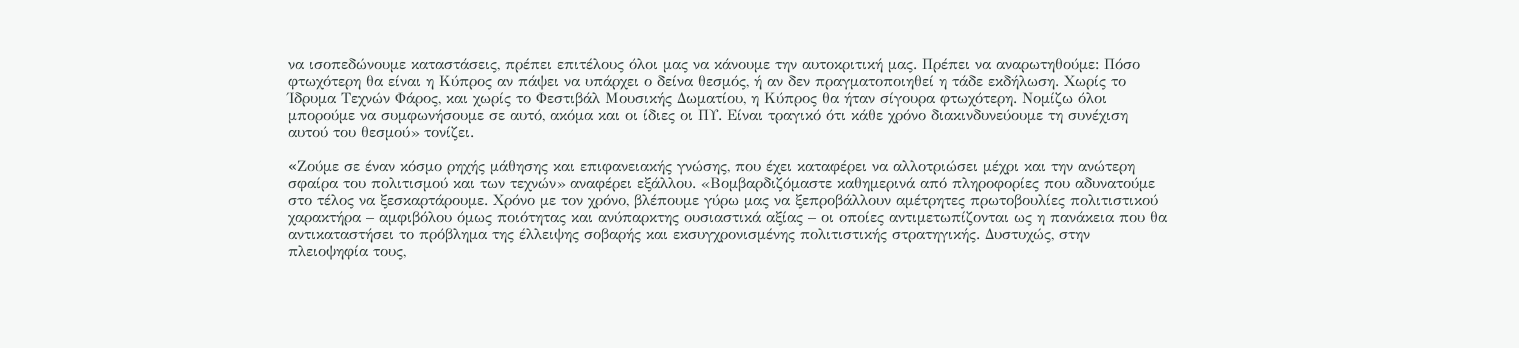να ισοπεδώνουμε καταστάσεις, πρέπει επιτέλους όλοι μας να κάνουμε την αυτοκριτική μας. Πρέπει να αναρωτηθούμε: Πόσο φτωχότερη θα είναι η Κύπρος αν πάψει να υπάρχει ο δείνα θεσμός, ή αν δεν πραγματοποιηθεί η τάδε εκδήλωση. Χωρίς το Ίδρυμα Τεχνών Φάρος, και χωρίς το Φεστιβάλ Μουσικής Δωματίου, η Κύπρος θα ήταν σίγουρα φτωχότερη. Νομίζω όλοι μπορούμε να συμφωνήσουμε σε αυτό, ακόμα και οι ίδιες οι ΠΥ. Είναι τραγικό ότι κάθε χρόνο διακινδυνεύουμε τη συνέχιση αυτού του θεσμού» τονίζει.

«Zούμε σε έναν κόσμο ρηχής μάθησης και επιφανειακής γνώσης, που έχει καταφέρει να αλλοτριώσει μέχρι και την ανώτερη σφαίρα του πολιτισμού και των τεχνών» αναφέρει εξάλλου. «Βομβαρδιζόμαστε καθημερινά από πληροφορίες που αδυνατούμε στο τέλος να ξεσκαρτάρουμε. Χρόνο με τον χρόνο, βλέπουμε γύρω μας να ξεπροβάλλουν αμέτρητες πρωτοβουλίες πολιτιστικού χαρακτήρα – αμφιβόλου όμως ποιότητας και ανύπαρκτης ουσιαστικά αξίας – οι οποίες αντιμετωπίζονται ως η πανάκεια που θα αντικαταστήσει το πρόβλημα της έλλειψης σοβαρής και εκσυγχρονισμένης πολιτιστικής στρατηγικής. Δυστυχώς, στην πλειοψηφία τους,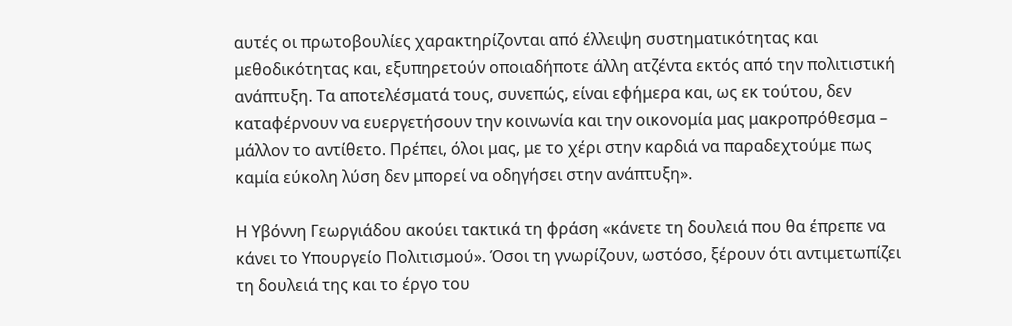αυτές οι πρωτοβουλίες χαρακτηρίζονται από έλλειψη συστηματικότητας και μεθοδικότητας και, εξυπηρετούν οποιαδήποτε άλλη ατζέντα εκτός από την πολιτιστική ανάπτυξη. Τα αποτελέσματά τους, συνεπώς, είναι εφήμερα και, ως εκ τούτου, δεν καταφέρνουν να ευεργετήσουν την κοινωνία και την οικονομία μας μακροπρόθεσμα – μάλλον το αντίθετο. Πρέπει, όλοι μας, με το χέρι στην καρδιά να παραδεχτούμε πως καμία εύκολη λύση δεν μπορεί να οδηγήσει στην ανάπτυξη».

Η Υβόννη Γεωργιάδου ακούει τακτικά τη φράση «κάνετε τη δουλειά που θα έπρεπε να κάνει το Υπουργείο Πολιτισμού». Όσοι τη γνωρίζουν, ωστόσο, ξέρουν ότι αντιμετωπίζει τη δουλειά της και το έργο του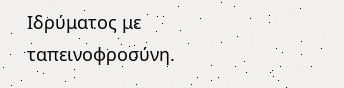Ιδρύματος με ταπεινοφροσύνη.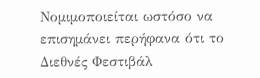Νομιμοποιείται ωστόσο να επισημάνει περήφανα ότι το Διεθνές Φεστιβάλ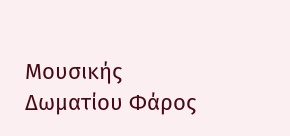Μουσικής Δωματίου Φάρος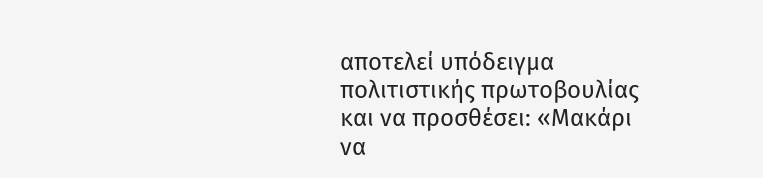αποτελεί υπόδειγμα πολιτιστικής πρωτοβουλίας και να προσθέσει: «Μακάρι να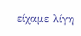είχαμε λίγη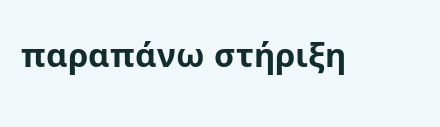παραπάνω στήριξη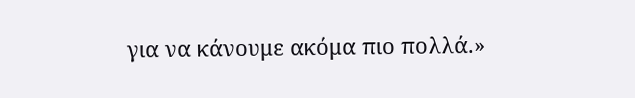για να κάνουμε ακόμα πιο πολλά.»